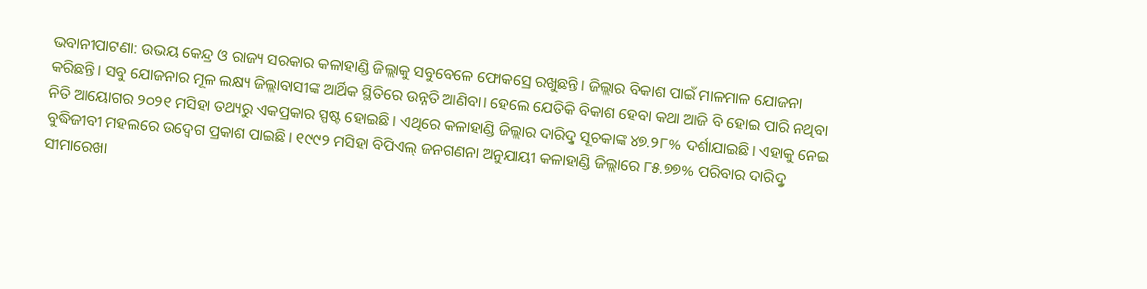ଭବାନୀପାଟଣା: ଉଭୟ କେନ୍ଦ୍ର ଓ ରାଜ୍ୟ ସରକାର କଳାହାଣ୍ଡି ଜିଲ୍ଲାକୁ ସବୁବେଳେ ଫୋକସ୍ରେ ରଖୁଛନ୍ତି। ଜିଲ୍ଲାର ବିକାଶ ପାଇଁ ମାଳମାଳ ଯୋଜନା କରିଛନ୍ତି। ସବୁ ଯୋଜନାର ମୂଳ ଲକ୍ଷ୍ୟ ଜିଲ୍ଲାବାସୀଙ୍କ ଆର୍ଥିକ ସ୍ଥିତିରେ ଉନ୍ନତି ଆଣିବା। ହେଲେ ଯେତିକି ବିକାଶ ହେବା କଥା ଆଜି ବି ହୋଇ ପାରି ନଥିବା ନିତି ଆୟୋଗର ୨୦୨୧ ମସିହା ତଥ୍ୟରୁ ଏକପ୍ରକାର ସ୍ପଷ୍ଟ ହୋଇଛି। ଏଥିରେ କଳାହାଣ୍ଡି ଜିଲ୍ଲାର ଦାରିଦ୍ରୢ ସୂଚକାଙ୍କ ୪୭.୨୮% ଦର୍ଶାଯାଇଛି। ଏହାକୁ ନେଇ ବୁଦ୍ଧିଜୀବୀ ମହଲରେ ଉଦ୍ବେଗ ପ୍ରକାଶ ପାଇଛି। ୧୯୯୨ ମସିହା ବିପିଏଲ୍ ଜନଗଣନା ଅନୁଯାୟୀ କଳାହାଣ୍ଡି ଜିଲ୍ଲାରେ ୮୫.୭୭% ପରିବାର ଦାରିଦ୍ରୢ ସୀମାରେଖା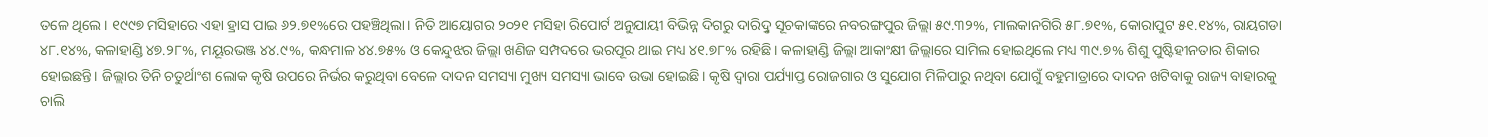ତଳେ ଥିଲେ। ୧୯୯୭ ମସିହାରେ ଏହା ହ୍ରାସ ପାଇ ୬୨.୭୧%ରେ ପହଞ୍ଚିଥିଲା। ନିତି ଆୟୋଗର ୨୦୨୧ ମସିହା ରିପୋର୍ଟ ଅନୁଯାୟୀ ବିଭିନ୍ନ ଦିଗରୁ ଦାରିଦ୍ରୢ ସୂଚକାଙ୍କରେ ନବରଙ୍ଗପୁର ଜିଲ୍ଲା ୫୯.୩୨%, ମାଲକାନଗିରି ୫୮.୭୧%, କୋରାପୁଟ ୫୧.୧୪%, ରାୟଗଡା ୪୮.୧୪%, କଳାହାଣ୍ଡି ୪୭.୨୮%, ମୟୂରଭଞ୍ଜ ୪୪.୯%, କନ୍ଧମାଳ ୪୪.୭୫% ଓ କେନ୍ଦୁଝର ଜିଲ୍ଲା ଖଣିଜ ସମ୍ପଦରେ ଭରପୂର ଥାଇ ମଧ୍ୟ ୪୧.୭୮% ରହିଛି। କଳାହାଣ୍ଡି ଜିଲ୍ଲା ଆକାଂକ୍ଷୀ ଜିଲ୍ଲାରେ ସାମିଲ ହୋଇଥିଲେ ମଧ୍ୟ ୩୯.୭% ଶିଶୁ ପୁଷ୍ଟିହୀନତାର ଶିକାର ହୋଇଛନ୍ତି। ଜିଲ୍ଲାର ତିନି ଚତୁର୍ଥାଂଶ ଲୋକ କୃଷି ଉପରେ ନିର୍ଭର କରୁଥିବା ବେଳେ ଦାଦନ ସମସ୍ୟା ମୁଖ୍ୟ ସମସ୍ୟା ଭାବେ ଉଭା ହୋଇଛି। କୃଷି ଦ୍ବାରା ପର୍ଯ୍ୟାପ୍ତ ରୋଜଗାର ଓ ସୁଯୋଗ ମିଳିପାରୁ ନଥିବା ଯୋଗୁଁ ବହୁମାତ୍ରାରେ ଦାଦନ ଖଟିବାକୁ ରାଜ୍ୟ ବାହାରକୁ ଚାଲି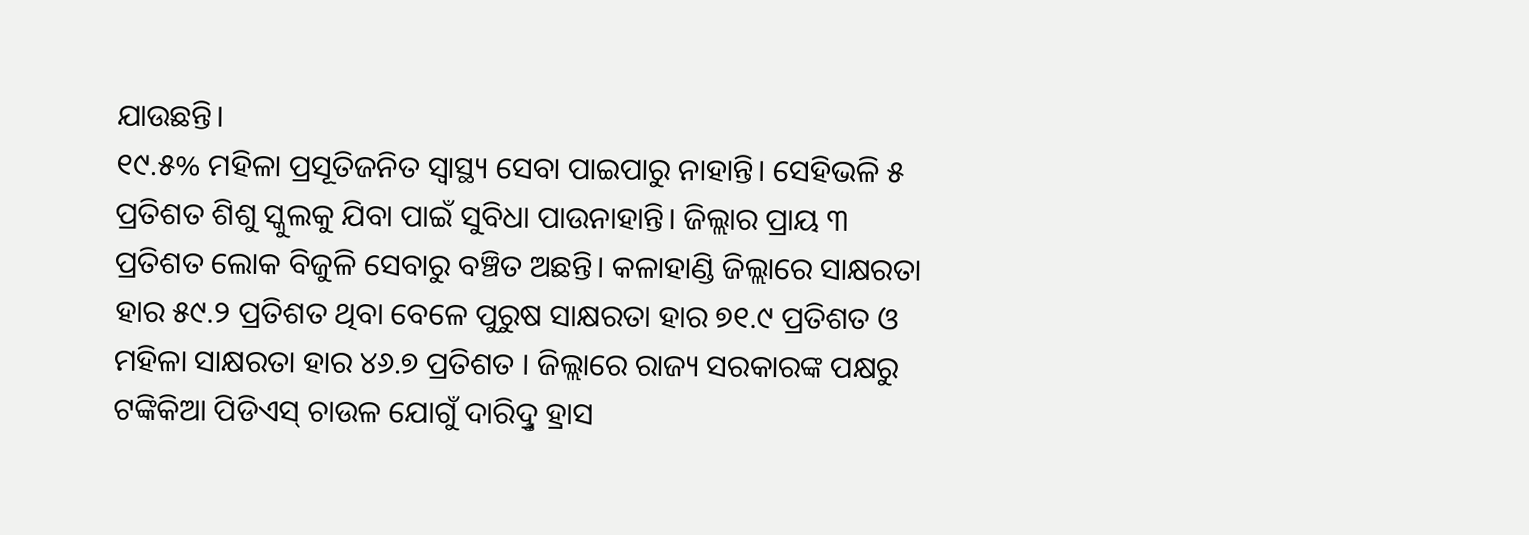ଯାଉଛନ୍ତି।
୧୯.୫% ମହିଳା ପ୍ରସୂତିଜନିତ ସ୍ବାସ୍ଥ୍ୟ ସେବା ପାଇପାରୁ ନାହାନ୍ତି। ସେହିଭଳି ୫ ପ୍ରତିଶତ ଶିଶୁ ସ୍କୁଲକୁ ଯିବା ପାଇଁ ସୁବିଧା ପାଉନାହାନ୍ତି। ଜିଲ୍ଲାର ପ୍ରାୟ ୩ ପ୍ରତିଶତ ଲୋକ ବିଜୁଳି ସେବାରୁ ବଞ୍ଚିତ ଅଛନ୍ତି। କଳାହାଣ୍ଡି ଜିଲ୍ଲାରେ ସାକ୍ଷରତା ହାର ୫୯.୨ ପ୍ରତିଶତ ଥିବା ବେଳେ ପୁରୁଷ ସାକ୍ଷରତା ହାର ୭୧.୯ ପ୍ରତିଶତ ଓ ମହିଳା ସାକ୍ଷରତା ହାର ୪୬.୭ ପ୍ରତିଶତ । ଜିଲ୍ଲାରେ ରାଜ୍ୟ ସରକାରଙ୍କ ପକ୍ଷରୁ ଟଙ୍କିକିଆ ପିଡିଏସ୍ ଚାଉଳ ଯୋଗୁଁ ଦାରିଦ୍ରୢ ହ୍ରାସ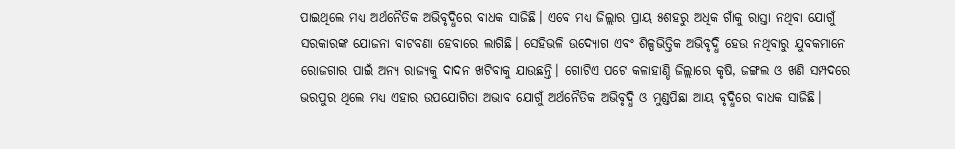ପାଇଥିଲେ ମଧ୍ୟ ଅର୍ଥନୈତିକ ଅଭିବୃଦ୍ଧିରେ ବାଧକ ସାଜିଛି। ଏବେ ମଧ୍ୟ ଜିଲ୍ଲାର ପ୍ରାୟ ୫ଶହରୁ ଅଧିକ ଗାଁକୁ ରାସ୍ତା ନଥିବା ଯୋଗୁଁ ସରକାରଙ୍କ ଯୋଜନା ବାଟବଣା ହେବାରେ ଲାଗିଛି। ସେହିଭଳି ଉଦ୍ୟୋଗ ଏବଂ ଶିଳ୍ପଭିତ୍ତିକ ଅଭିବୃଦ୍ଧି ହେଉ ନଥିବାରୁ ଯୁବକମାନେ ରୋଜଗାର ପାଇଁ ଅନ୍ୟ ରାଜ୍ୟକୁ ଦାଦନ ଖଟିବାକୁ ଯାଉଛନ୍ତି। ଗୋଟିଏ ପଟେ କଳାହାଣ୍ଡି ଜିଲ୍ଲାରେ କୃଷି, ଜଙ୍ଗଲ ଓ ଖଣି ସମ୍ପଦରେ ଭରପୁର ଥିଲେ ମଧ୍ୟ ଏହାର ଉପଯୋଗିତା ଅଭାବ ଯୋଗୁଁ ଅର୍ଥନୈତିକ ଅଭିବୃଦ୍ଧି ଓ ମୁଣ୍ଡପିଛା ଆୟ ବୃଦ୍ଧିରେ ବାଧକ ସାଜିଛି।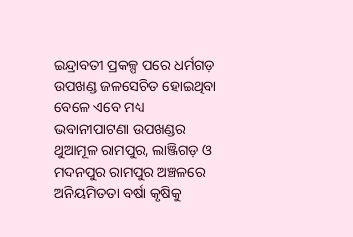ଇନ୍ଦ୍ରାବତୀ ପ୍ରକଳ୍ପ ପରେ ଧର୍ମଗଡ଼ ଉପଖଣ୍ଡ ଜଳସେଚିତ ହୋଇଥିବା ବେଳେ ଏବେ ମଧ୍ୟ ଭବାନୀପାଟଣା ଉପଖଣ୍ଡର ଥୁଆମୂଳ ରାମପୁର, ଲାଞ୍ଜିଗଡ଼ ଓ ମଦନପୁର ରାମପୁର ଅଞ୍ଚଳରେ ଅନିୟମିତତା ବର୍ଷା କୃଷିକୁ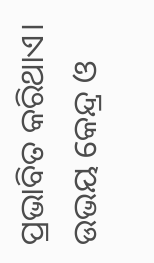ପ୍ରଭାବିତ କରିଥାଏ। ଉଭୟ କେନ୍ଦ୍ର ଓ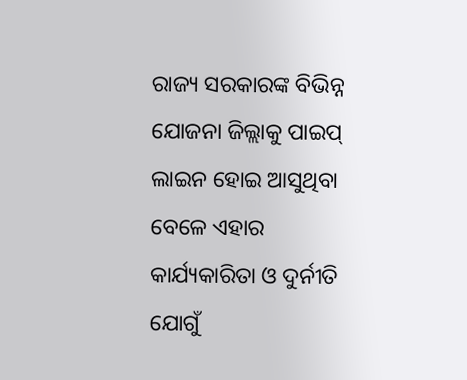ରାଜ୍ୟ ସରକାରଙ୍କ ବିଭିନ୍ନ ଯୋଜନା ଜିଲ୍ଲାକୁ ପାଇପ୍ ଲାଇନ ହୋଇ ଆସୁଥିବା ବେଳେ ଏହାର କାର୍ଯ୍ୟକାରିତା ଓ ଦୁର୍ନୀତି ଯୋଗୁଁ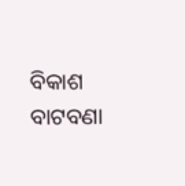ବିକାଶ ବାଟବଣା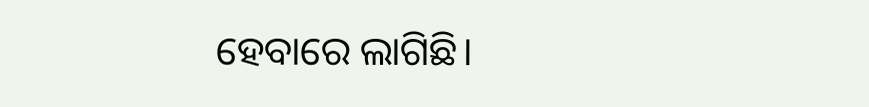ହେବାରେ ଲାଗିଛି।